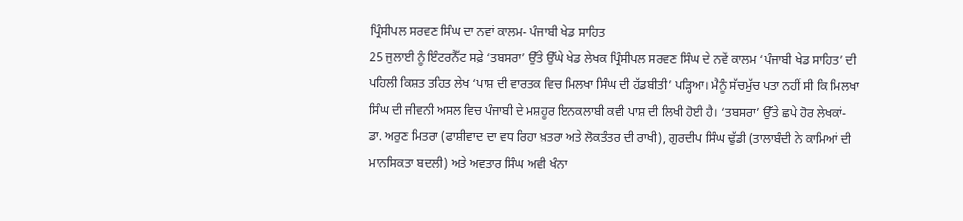ਪ੍ਰਿੰਸੀਪਲ ਸਰਵਣ ਸਿੰਘ ਦਾ ਨਵਾਂ ਕਾਲਮ- ਪੰਜਾਬੀ ਖੇਡ ਸਾਹਿਤ
25 ਜੁਲਾਈ ਨੂੰ ਇੰਟਰਨੈੱਟ ਸਫ਼ੇ ‘ਤਬਸਰਾ’ ਉੱਤੇ ਉੱਘੇ ਖੇਡ ਲੇਖਕ ਪ੍ਰਿੰਸੀਪਲ ਸਰਵਣ ਸਿੰਘ ਦੇ ਨਵੇਂ ਕਾਲਮ ‘ਪੰਜਾਬੀ ਖੇਡ ਸਾਹਿਤ’ ਦੀ ਪਹਿਲੀ ਕਿਸ਼ਤ ਤਹਿਤ ਲੇਖ ‘ਪਾਸ਼ ਦੀ ਵਾਰਤਕ ਵਿਚ ਮਿਲਖਾ ਸਿੰਘ ਦੀ ਹੱਡਬੀਤੀ’ ਪੜ੍ਹਿਆ। ਮੈਨੂੰ ਸੱਚਮੁੱਚ ਪਤਾ ਨਹੀਂ ਸੀ ਕਿ ਮਿਲਖਾ ਸਿੰਘ ਦੀ ਜੀਵਨੀ ਅਸਲ ਵਿਚ ਪੰਜਾਬੀ ਦੇ ਮਸ਼ਹੂਰ ਇਨਕਲਾਬੀ ਕਵੀ ਪਾਸ਼ ਦੀ ਲਿਖੀ ਹੋਈ ਹੈ। ‘ਤਬਸਰਾ’ ਉੱਤੇ ਛਪੇ ਹੋਰ ਲੇਖਕਾਂ- ਡਾ. ਅਰੁਣ ਮਿਤਰਾ (ਫਾਸ਼ੀਵਾਦ ਦਾ ਵਧ ਰਿਹਾ ਖ਼ਤਰਾ ਅਤੇ ਲੋਕਤੰਤਰ ਦੀ ਰਾਖੀ), ਗੁਰਦੀਪ ਸਿੰਘ ਢੁੱਡੀ (ਤਾਲਾਬੰਦੀ ਨੇ ਕਾਮਿਆਂ ਦੀ ਮਾਨਸਿਕਤਾ ਬਦਲੀ) ਅਤੇ ਅਵਤਾਰ ਸਿੰਘ ਅਵੀ ਖੰਨਾ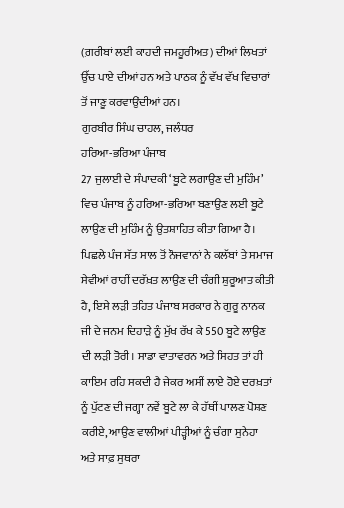(ਗ਼ਰੀਬਾਂ ਲਈ ਕਾਹਦੀ ਜਮਹੂਰੀਅਤ) ਦੀਆਂ ਲਿਖਤਾਂ ਉੱਚ ਪਾਏ ਦੀਆਂ ਹਨ ਅਤੇ ਪਾਠਕ ਨੂੰ ਵੱਖ ਵੱਖ ਵਿਚਾਰਾਂ ਤੋਂ ਜਾਣੂ ਕਰਵਾਉਂਦੀਆਂ ਹਨ।
ਗੁਰਬੀਰ ਸਿੰਘ ਚਾਹਲ, ਜਲੰਧਰ
ਹਰਿਆ-ਭਰਿਆ ਪੰਜਾਬ
27 ਜੁਲਾਈ ਦੇ ਸੰਪਾਦਕੀ ‘ਬੂਟੇ ਲਗਾਉਣ ਦੀ ਮੁਹਿੰਮ’ ਵਿਚ ਪੰਜਾਬ ਨੂੰ ਹਰਿਆ-ਭਰਿਆ ਬਣਾਉਣ ਲਈ ਬੂਟੇ ਲਾਉਣ ਦੀ ਮੁਹਿੰਮ ਨੂੰ ਉਤਸ਼ਾਹਿਤ ਕੀਤਾ ਗਿਆ ਹੈ। ਪਿਛਲੇ ਪੰਜ ਸੱਤ ਸਾਲ ਤੋਂ ਨੌਜਵਾਨਾਂ ਨੇ ਕਲੱਬਾਂ ਤੇ ਸਮਾਜ ਸੇਵੀਆਂ ਰਾਹੀਂ ਦਰੱਖ਼ਤ ਲਾਉਣ ਦੀ ਚੰਗੀ ਸ਼ੁਰੂਆਤ ਕੀਤੀ ਹੈ, ਇਸੇ ਲੜੀ ਤਹਿਤ ਪੰਜਾਬ ਸਰਕਾਰ ਨੇ ਗੁਰੂ ਨਾਨਕ ਜੀ ਦੇ ਜਨਮ ਦਿਹਾੜੇ ਨੂੰ ਮੁੱਖ ਰੱਖ ਕੇ 550 ਬੂਟੇ ਲਾਉਣ ਦੀ ਲੜੀ ਤੋਰੀ। ਸਾਡਾ ਵਾਤਾਵਰਨ ਅਤੇ ਸਿਹਤ ਤਾਂ ਹੀ ਕਾਇਮ ਰਹਿ ਸਕਦੀ ਹੈ ਜੇਕਰ ਅਸੀਂ ਲਾਏ ਹੋਏ ਦਰਖ਼ਤਾਂ ਨੂੰ ਪੁੱਟਣ ਦੀ ਜਗ੍ਹਾ ਨਵੇਂ ਬੂਟੇ ਲਾ ਕੇ ਹੱਥੀਂ ਪਾਲਣ ਪੋਸ਼ਣ ਕਰੀਏ, ਆਉਣ ਵਾਲੀਆਂ ਪੀੜ੍ਹੀਆਂ ਨੂੰ ਚੰਗਾ ਸੁਨੇਹਾ ਅਤੇ ਸਾਫ਼ ਸੁਥਰਾ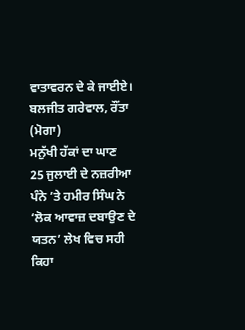ਵਾਤਾਵਰਨ ਦੇ ਕੇ ਜਾਈਏ।
ਬਲਜੀਤ ਗਰੇਵਾਲ, ਰੌਂਤਾ (ਮੋਗਾ)
ਮਨੁੱਖੀ ਹੱਕਾਂ ਦਾ ਘਾਣ
25 ਜੁਲਾਈ ਦੇ ਨਜ਼ਰੀਆ ਪੰਨੇ ’ਤੇ ਹਮੀਰ ਸਿੰਘ ਨੇ ‘ਲੋਕ ਆਵਾਜ਼ ਦਬਾਉਣ ਦੇ ਯਤਨ’ ਲੇਖ ਵਿਚ ਸਹੀ ਕਿਹਾ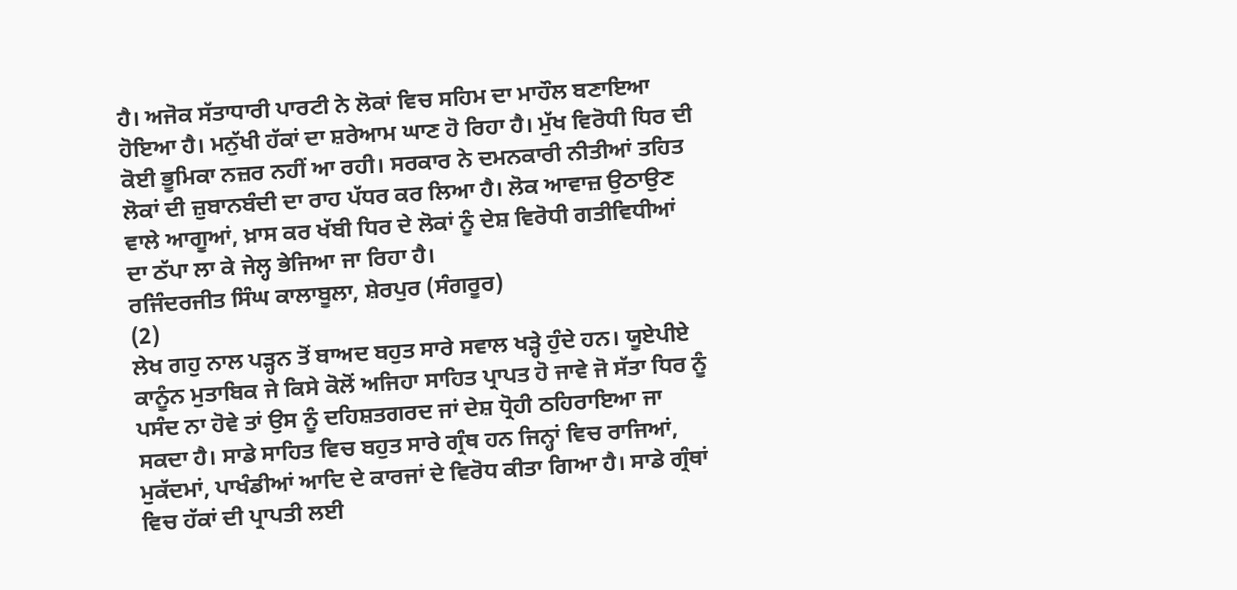ਹੈ। ਅਜੋਕ ਸੱਤਾਧਾਰੀ ਪਾਰਟੀ ਨੇ ਲੋਕਾਂ ਵਿਚ ਸਹਿਮ ਦਾ ਮਾਹੌਲ ਬਣਾਇਆ ਹੋਇਆ ਹੈ। ਮਨੁੱਖੀ ਹੱਕਾਂ ਦਾ ਸ਼ਰੇਆਮ ਘਾਣ ਹੋ ਰਿਹਾ ਹੈ। ਮੁੱਖ ਵਿਰੋਧੀ ਧਿਰ ਦੀ ਕੋਈ ਭੂਮਿਕਾ ਨਜ਼ਰ ਨਹੀਂ ਆ ਰਹੀ। ਸਰਕਾਰ ਨੇ ਦਮਨਕਾਰੀ ਨੀਤੀਆਂ ਤਹਿਤ ਲੋਕਾਂ ਦੀ ਜ਼ੁਬਾਨਬੰਦੀ ਦਾ ਰਾਹ ਪੱਧਰ ਕਰ ਲਿਆ ਹੈ। ਲੋਕ ਆਵਾਜ਼ ਉਠਾਉਣ ਵਾਲੇ ਆਗੂਆਂ, ਖ਼ਾਸ ਕਰ ਖੱਬੀ ਧਿਰ ਦੇ ਲੋਕਾਂ ਨੂੰ ਦੇਸ਼ ਵਿਰੋਧੀ ਗਤੀਵਿਧੀਆਂ ਦਾ ਠੱਪਾ ਲਾ ਕੇ ਜੇਲ੍ਹ ਭੇਜਿਆ ਜਾ ਰਿਹਾ ਹੈ।
ਰਜਿੰਦਰਜੀਤ ਸਿੰਘ ਕਾਲਾਬੂਲਾ, ਸ਼ੇਰਪੁਰ (ਸੰਗਰੂਰ)
(2)
ਲੇਖ ਗਹੁ ਨਾਲ ਪੜ੍ਹਨ ਤੋਂ ਬਾਅਦ ਬਹੁਤ ਸਾਰੇ ਸਵਾਲ ਖੜ੍ਹੇ ਹੁੰਦੇ ਹਨ। ਯੂਏਪੀਏ ਕਾਨੂੰਨ ਮੁਤਾਬਿਕ ਜੇ ਕਿਸੇ ਕੋਲੋਂ ਅਜਿਹਾ ਸਾਹਿਤ ਪ੍ਰਾਪਤ ਹੋ ਜਾਵੇ ਜੋ ਸੱਤਾ ਧਿਰ ਨੂੰ ਪਸੰਦ ਨਾ ਹੋਵੇ ਤਾਂ ਉਸ ਨੂੰ ਦਹਿਸ਼ਤਗਰਦ ਜਾਂ ਦੇਸ਼ ਧ੍ਰੋਹੀ ਠਹਿਰਾਇਆ ਜਾ ਸਕਦਾ ਹੈ। ਸਾਡੇ ਸਾਹਿਤ ਵਿਚ ਬਹੁਤ ਸਾਰੇ ਗ੍ਰੰਥ ਹਨ ਜਿਨ੍ਹਾਂ ਵਿਚ ਰਾਜਿਆਂ, ਮੁਕੱਦਮਾਂ, ਪਾਖੰਡੀਆਂ ਆਦਿ ਦੇ ਕਾਰਜਾਂ ਦੇ ਵਿਰੋਧ ਕੀਤਾ ਗਿਆ ਹੈ। ਸਾਡੇ ਗ੍ਰੰਥਾਂ ਵਿਚ ਹੱਕਾਂ ਦੀ ਪ੍ਰਾਪਤੀ ਲਈ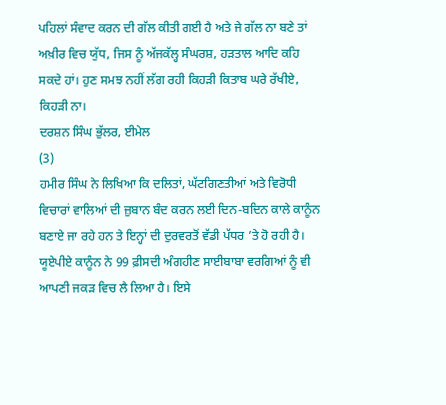ਪਹਿਲਾਂ ਸੰਵਾਦ ਕਰਨ ਦੀ ਗੱਲ ਕੀਤੀ ਗਈ ਹੈ ਅਤੇ ਜੇ ਗੱਲ ਨਾ ਬਣੇ ਤਾਂ ਅਖ਼ੀਰ ਵਿਚ ਯੁੱਧ, ਜਿਸ ਨੂੰ ਅੱਜਕੱਲ੍ਹ ਸੰਘਰਸ਼, ਹੜਤਾਲ ਆਦਿ ਕਹਿ ਸਕਦੇ ਹਾਂ। ਹੁਣ ਸਮਝ ਨਹੀਂ ਲੱਗ ਰਹੀ ਕਿਹੜੀ ਕਿਤਾਬ ਘਰੇ ਰੱਖੀਏ, ਕਿਹੜੀ ਨਾ।
ਦਰਸ਼ਨ ਸਿੰਘ ਭੁੱਲਰ, ਈਮੇਲ
(3)
ਹਮੀਰ ਸਿੰਘ ਨੇ ਲਿਖਿਆ ਕਿ ਦਲਿਤਾਂ, ਘੱਟਗਿਣਤੀਆਂ ਅਤੇ ਵਿਰੋਧੀ ਵਿਚਾਰਾਂ ਵਾਲਿਆਂ ਦੀ ਜ਼ੁਬਾਨ ਬੰਦ ਕਰਨ ਲਈ ਦਿਨ-ਬਦਿਨ ਕਾਲੇ ਕਾਨੂੰਨ ਬਣਾਏ ਜਾ ਰਹੇ ਹਨ ਤੇ ਇਨ੍ਹਾਂ ਦੀ ਦੁਰਵਰਤੋਂ ਵੱਡੀ ਪੱਧਰ ’ਤੇ ਹੋ ਰਹੀ ਹੈ। ਯੂਏਪੀਏ ਕਾਨੂੰਨ ਨੇ 99 ਫ਼ੀਸਦੀ ਅੰਗਹੀਣ ਸਾਈਬਾਬਾ ਵਰਗਿਆਂ ਨੂੰ ਵੀ ਆਪਣੀ ਜਕੜ ਵਿਚ ਲੈ ਲਿਆ ਹੈ। ਇਸੇ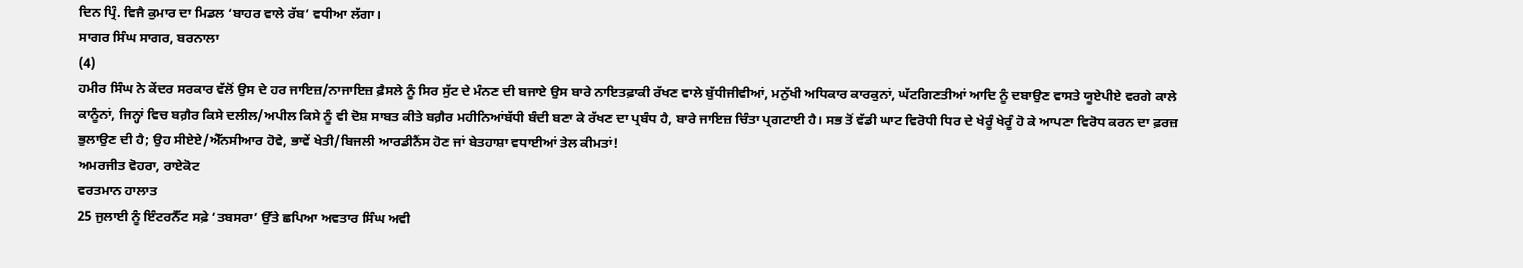ਦਿਨ ਪ੍ਰਿੰ. ਵਿਜੈ ਕੁਮਾਰ ਦਾ ਮਿਡਲ ‘ਬਾਹਰ ਵਾਲੇ ਰੱਬ’ ਵਧੀਆ ਲੱਗਾ।
ਸਾਗਰ ਸਿੰਘ ਸਾਗਰ, ਬਰਨਾਲਾ
(4)
ਹਮੀਰ ਸਿੰਘ ਨੇ ਕੇਂਦਰ ਸਰਕਾਰ ਵੱਲੋਂ ਉਸ ਦੇ ਹਰ ਜਾਇਜ਼/ਨਾਜਾਇਜ਼ ਫ਼ੈਸਲੇ ਨੂੰ ਸਿਰ ਸੁੱਟ ਦੇ ਮੰਨਣ ਦੀ ਬਜਾਏ ਉਸ ਬਾਰੇ ਨਾਇਤਫ਼ਾਕੀ ਰੱਖਣ ਵਾਲੇ ਬੁੱਧੀਜੀਵੀਆਂ, ਮਨੁੱਖੀ ਅਧਿਕਾਰ ਕਾਰਕੁਨਾਂ, ਘੱਟਗਿਣਤੀਆਂ ਆਦਿ ਨੂੰ ਦਬਾਉਣ ਵਾਸਤੇ ਯੂਏਪੀਏ ਵਰਗੇ ਕਾਲੇ ਕਾਨੂੰਨਾਂ, ਜਿਨ੍ਹਾਂ ਵਿਚ ਬਗ਼ੈਰ ਕਿਸੇ ਦਲੀਲ/ਅਪੀਲ ਕਿਸੇ ਨੂੰ ਵੀ ਦੋਸ਼ ਸਾਬਤ ਕੀਤੇ ਬਗ਼ੈਰ ਮਹੀਨਿਆਂਬੱਧੀ ਬੰਦੀ ਬਣਾ ਕੇ ਰੱਖਣ ਦਾ ਪ੍ਰਬੰਧ ਹੈ, ਬਾਰੇ ਜਾਇਜ਼ ਚਿੰਤਾ ਪ੍ਰਗਟਾਈ ਹੈ। ਸਭ ਤੋਂ ਵੱਡੀ ਘਾਟ ਵਿਰੋਧੀ ਧਿਰ ਦੇ ਖੇਰੂੰ ਖੇਰੂੰ ਹੋ ਕੇ ਆਪਣਾ ਵਿਰੋਧ ਕਰਨ ਦਾ ਫ਼ਰਜ਼ ਭੁਲਾਉਣ ਦੀ ਹੈ; ਉਹ ਸੀਏਏ/ਐੱਨਸੀਆਰ ਹੋਵੇ, ਭਾਵੇਂ ਖੇਤੀ/ਬਿਜਲੀ ਆਰਡੀਨੈਂਸ ਹੋਣ ਜਾਂ ਬੇਤਹਾਸ਼ਾ ਵਧਾਈਆਂ ਤੇਲ ਕੀਮਤਾਂ!
ਅਮਰਜੀਤ ਵੋਹਰਾ, ਰਾਏਕੋਟ
ਵਰਤਮਾਨ ਹਾਲਾਤ
25 ਜੁਲਾਈ ਨੂੰ ਇੰਟਰਨੈੱਟ ਸਫ਼ੇ ‘ਤਬਸਰਾ’ ਉੱਤੇ ਛਪਿਆ ਅਵਤਾਰ ਸਿੰਘ ਅਵੀ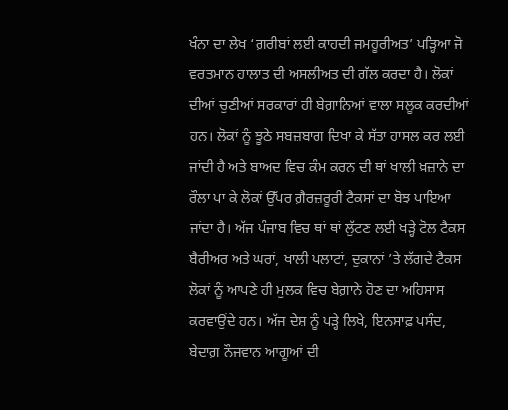ਖੰਨਾ ਦਾ ਲੇਖ ‘ਗ਼ਰੀਬਾਂ ਲਈ ਕਾਹਦੀ ਜਮਹੂਰੀਅਤ’ ਪੜ੍ਹਿਆ ਜੋ ਵਰਤਮਾਨ ਹਾਲਾਤ ਦੀ ਅਸਲੀਅਤ ਦੀ ਗੱਲ ਕਰਦਾ ਹੈ। ਲੋਕਾਂ ਦੀਆਂ ਚੁਣੀਆਂ ਸਰਕਾਰਾਂ ਹੀ ਬੇਗ਼ਾਨਿਆਂ ਵਾਲਾ ਸਲੂਕ ਕਰਦੀਆਂ ਹਨ। ਲੋਕਾਂ ਨੂੰ ਝੂਠੇ ਸਬਜ਼ਬਾਗ ਦਿਖਾ ਕੇ ਸੱਤਾ ਹਾਸਲ ਕਰ ਲਈ ਜਾਂਦੀ ਹੈ ਅਤੇ ਬਾਅਦ ਵਿਚ ਕੰਮ ਕਰਨ ਦੀ ਥਾਂ ਖਾਲੀ ਖ਼ਜ਼ਾਨੇ ਦਾ ਰੌਲਾ ਪਾ ਕੇ ਲੋਕਾਂ ਉੱਪਰ ਗ਼ੈਰਜ਼ਰੂਰੀ ਟੈਕਸਾਂ ਦਾ ਬੋਝ ਪਾਇਆ ਜਾਂਦਾ ਹੈ। ਅੱਜ ਪੰਜਾਬ ਵਿਚ ਥਾਂ ਥਾਂ ਲੁੱਟਣ ਲਈ ਖੜ੍ਹੇ ਟੋਲ ਟੈਕਸ ਬੈਰੀਅਰ ਅਤੇ ਘਰਾਂ, ਖਾਲੀ ਪਲਾਟਾਂ, ਦੁਕਾਨਾਂ ’ਤੇ ਲੱਗਦੇ ਟੈਕਸ ਲੋਕਾਂ ਨੂੰ ਆਪਣੇ ਹੀ ਮੁਲਕ ਵਿਚ ਬੇਗ਼ਾਨੇ ਹੋਣ ਦਾ ਅਹਿਸਾਸ ਕਰਵਾਉਂਦੇ ਹਨ। ਅੱਜ ਦੇਸ਼ ਨੂੰ ਪੜ੍ਹੇ ਲਿਖੇ, ਇਨਸਾਫ਼ ਪਸੰਦ, ਬੇਦਾਗ਼ ਨੌਜਵਾਨ ਆਗੂਆਂ ਦੀ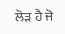ਲੋੜ ਹੈ ਜੋ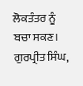ਲੋਕਤੰਤਰ ਨੂੰ ਬਚਾ ਸਕਣ।
ਗੁਰਪ੍ਰੀਤ ਸਿੰਘ,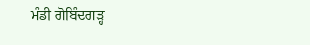ਮੰਡੀ ਗੋਬਿੰਦਗੜ੍ਹ